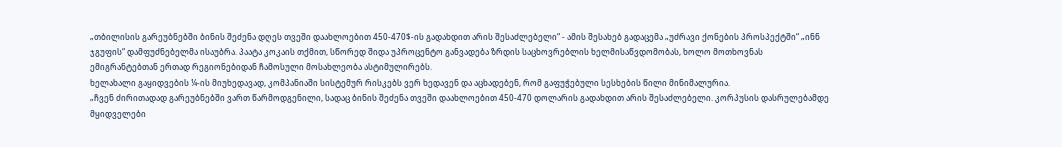„თბილისის გარეუბნებში ბინის შეძენა დღეს თვეში დაახლოებით 450-470$-ის გადახდით არის შესაძლებელი“ - ამის შესახებ გადაცემა „უძრავი ქონების პროსპექტში“ „ინნ ჯგუფის“ დამფუძნებელმა ისაუბრა. პაატა კოკაის თქმით, სწორედ შიდა უპროცენტო განვადება ზრდის საცხოვრებლის ხელმისაწვდომობას, ხოლო მოთხოვნას ემიგრანტებთან ერთად რეგიონებიდან ჩამოსული მოსახლეობა ასტიმულირებს.
ხელახალი გაყიდვების ¼-ის მიუხედავად, კომპანიაში სისტემურ რისკებს ვერ ხედავენ და აცხადებენ, რომ გაფუჭებული სესხების წილი მინიმალურია.
„ჩვენ ძირითადად გარეუბნებში ვართ წარმოდგენილი, სადაც ბინის შეძენა თვეში დაახლოებით 450-470 დოლარის გადახდით არის შესაძლებელი. კორპუსის დასრულებამდე მყიდველები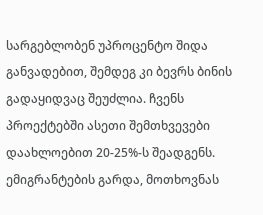სარგებლობენ უპროცენტო შიდა განვადებით, შემდეგ კი ბევრს ბინის გადაყიდვაც შეუძლია. ჩვენს პროექტებში ასეთი შემთხვევები დაახლოებით 20-25%-ს შეადგენს.
ემიგრანტების გარდა, მოთხოვნას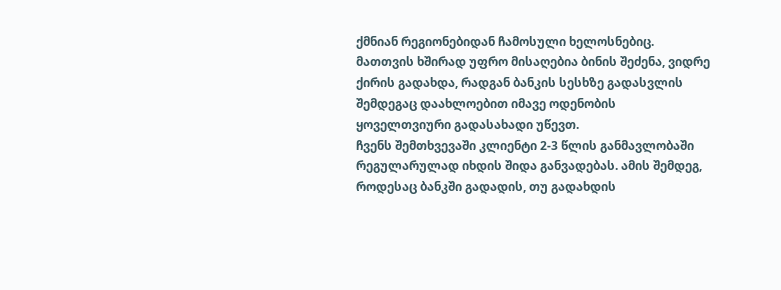ქმნიან რეგიონებიდან ჩამოსული ხელოსნებიც. მათთვის ხშირად უფრო მისაღებია ბინის შეძენა, ვიდრე ქირის გადახდა, რადგან ბანკის სესხზე გადასვლის შემდეგაც დაახლოებით იმავე ოდენობის ყოველთვიური გადასახადი უწევთ.
ჩვენს შემთხვევაში კლიენტი 2-3 წლის განმავლობაში რეგულარულად იხდის შიდა განვადებას. ამის შემდეგ, როდესაც ბანკში გადადის, თუ გადახდის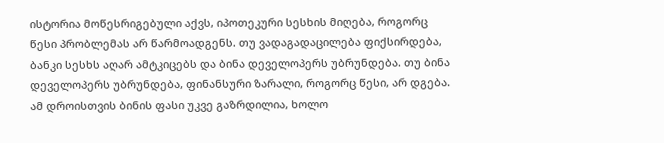ისტორია მოწესრიგებული აქვს, იპოთეკური სესხის მიღება, როგორც წესი პრობლემას არ წარმოადგენს. თუ ვადაგადაცილება ფიქსირდება, ბანკი სესხს აღარ ამტკიცებს და ბინა დეველოპერს უბრუნდება. თუ ბინა დეველოპერს უბრუნდება, ფინანსური ზარალი, როგორც წესი, არ დგება. ამ დროისთვის ბინის ფასი უკვე გაზრდილია, ხოლო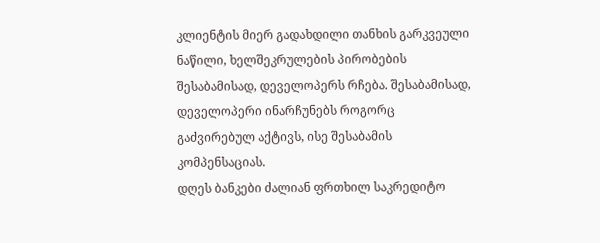კლიენტის მიერ გადახდილი თანხის გარკვეული ნაწილი, ხელშეკრულების პირობების შესაბამისად, დეველოპერს რჩება. შესაბამისად, დეველოპერი ინარჩუნებს როგორც გაძვირებულ აქტივს, ისე შესაბამის კომპენსაციას.
დღეს ბანკები ძალიან ფრთხილ საკრედიტო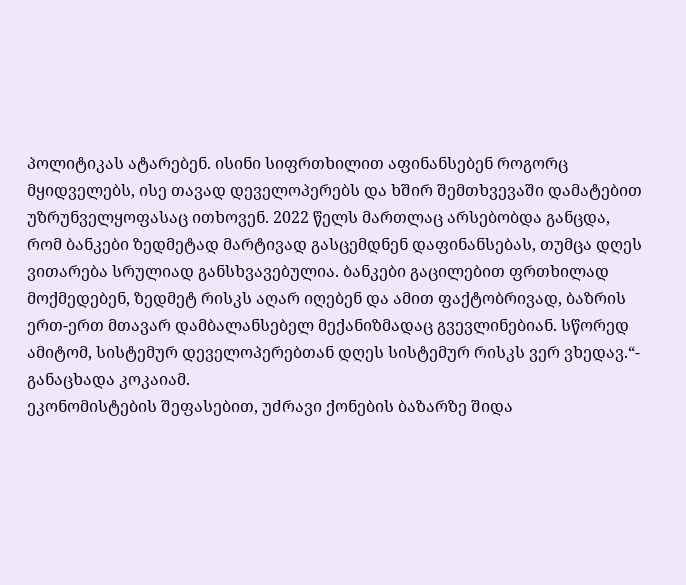პოლიტიკას ატარებენ. ისინი სიფრთხილით აფინანსებენ როგორც მყიდველებს, ისე თავად დეველოპერებს და ხშირ შემთხვევაში დამატებით უზრუნველყოფასაც ითხოვენ. 2022 წელს მართლაც არსებობდა განცდა, რომ ბანკები ზედმეტად მარტივად გასცემდნენ დაფინანსებას, თუმცა დღეს ვითარება სრულიად განსხვავებულია. ბანკები გაცილებით ფრთხილად მოქმედებენ, ზედმეტ რისკს აღარ იღებენ და ამით ფაქტობრივად, ბაზრის ერთ-ერთ მთავარ დამბალანსებელ მექანიზმადაც გვევლინებიან. სწორედ ამიტომ, სისტემურ დეველოპერებთან დღეს სისტემურ რისკს ვერ ვხედავ.“- განაცხადა კოკაიამ.
ეკონომისტების შეფასებით, უძრავი ქონების ბაზარზე შიდა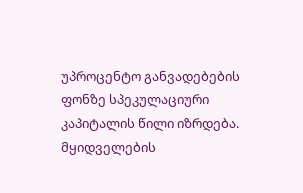უპროცენტო განვადებების ფონზე სპეკულაციური კაპიტალის წილი იზრდება. მყიდველების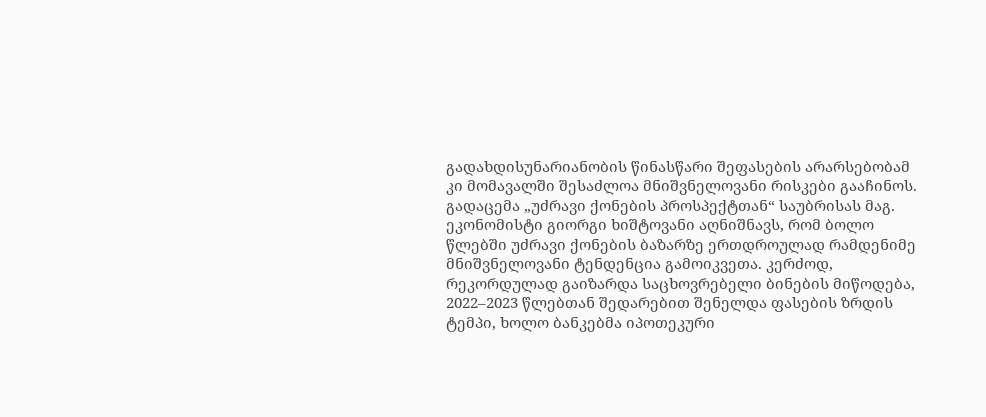გადახდისუნარიანობის წინასწარი შეფასების არარსებობამ კი მომავალში შესაძლოა მნიშვნელოვანი რისკები გააჩინოს.
გადაცემა „უძრავი ქონების პროსპექტთან“ საუბრისას მაგ. ეკონომისტი გიორგი ხიშტოვანი აღნიშნავს, რომ ბოლო წლებში უძრავი ქონების ბაზარზე ერთდროულად რამდენიმე მნიშვნელოვანი ტენდენცია გამოიკვეთა. კერძოდ, რეკორდულად გაიზარდა საცხოვრებელი ბინების მიწოდება, 2022–2023 წლებთან შედარებით შენელდა ფასების ზრდის ტემპი, ხოლო ბანკებმა იპოთეკური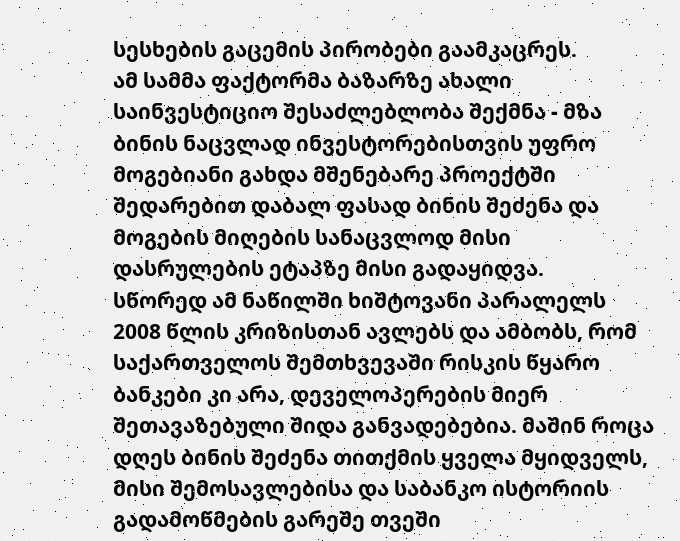სესხების გაცემის პირობები გაამკაცრეს.
ამ სამმა ფაქტორმა ბაზარზე ახალი საინვესტიციო შესაძლებლობა შექმნა - მზა ბინის ნაცვლად ინვესტორებისთვის უფრო მოგებიანი გახდა მშენებარე პროექტში შედარებით დაბალ ფასად ბინის შეძენა და მოგების მიღების სანაცვლოდ მისი დასრულების ეტაპზე მისი გადაყიდვა.
სწორედ ამ ნაწილში ხიშტოვანი პარალელს 2008 წლის კრიზისთან ავლებს და ამბობს, რომ საქართველოს შემთხვევაში რისკის წყარო ბანკები კი არა, დეველოპერების მიერ შეთავაზებული შიდა განვადებებია. მაშინ როცა დღეს ბინის შეძენა თითქმის ყველა მყიდველს, მისი შემოსავლებისა და საბანკო ისტორიის გადამოწმების გარეშე თვეში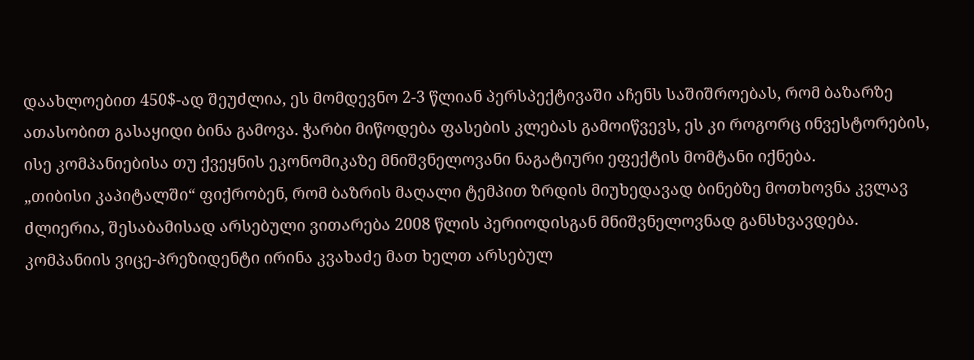დაახლოებით 450$-ად შეუძლია, ეს მომდევნო 2-3 წლიან პერსპექტივაში აჩენს საშიშროებას, რომ ბაზარზე ათასობით გასაყიდი ბინა გამოვა. ჭარბი მიწოდება ფასების კლებას გამოიწვევს, ეს კი როგორც ინვესტორების, ისე კომპანიებისა თუ ქვეყნის ეკონომიკაზე მნიშვნელოვანი ნაგატიური ეფექტის მომტანი იქნება.
„თიბისი კაპიტალში“ ფიქრობენ, რომ ბაზრის მაღალი ტემპით ზრდის მიუხედავად ბინებზე მოთხოვნა კვლავ ძლიერია, შესაბამისად არსებული ვითარება 2008 წლის პერიოდისგან მნიშვნელოვნად განსხვავდება. კომპანიის ვიცე-პრეზიდენტი ირინა კვახაძე მათ ხელთ არსებულ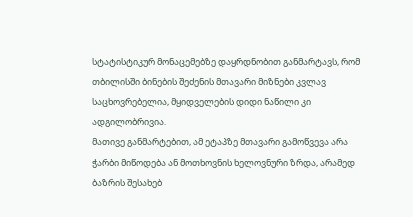სტატისტიკურ მონაცემებზე დაყრდნობით განმარტავს, რომ თბილისში ბინების შეძენის მთავარი მიზნები კვლავ საცხოვრებელია, მყიდველების დიდი ნაწილი კი ადგილობრივია.
მათივე განმარტებით, ამ ეტაპზე მთავარი გამოწვევა არა ჭარბი მიწოდება ან მოთხოვნის ხელოვნური ზრდა, არამედ ბაზრის შესახებ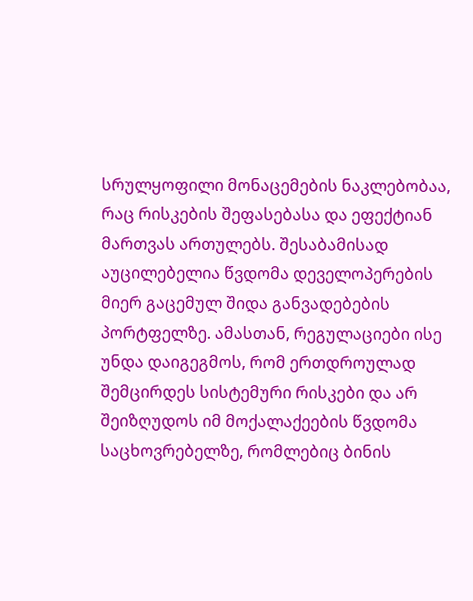სრულყოფილი მონაცემების ნაკლებობაა, რაც რისკების შეფასებასა და ეფექტიან მართვას ართულებს. შესაბამისად აუცილებელია წვდომა დეველოპერების მიერ გაცემულ შიდა განვადებების პორტფელზე. ამასთან, რეგულაციები ისე უნდა დაიგეგმოს, რომ ერთდროულად შემცირდეს სისტემური რისკები და არ შეიზღუდოს იმ მოქალაქეების წვდომა საცხოვრებელზე, რომლებიც ბინის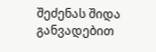შეძენას შიდა განვადებით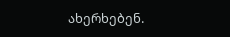ახერხებენ.